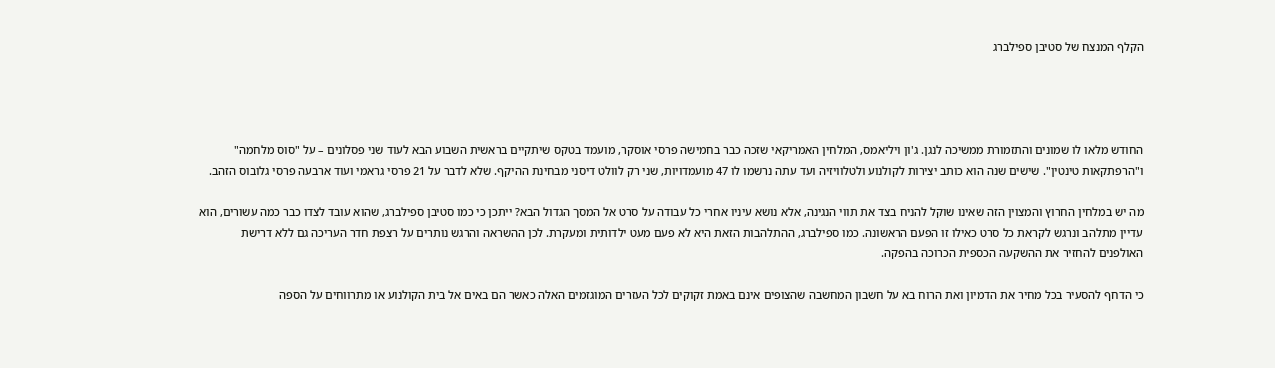הקלף המנצח של סטיבן ספילברג




החודש מלאו לו שמונים והתזמורת ממשיכה לנגן. ג'ון ויליאמס, המלחין האמריקאי שזכה כבר בחמישה פרסי אוסקר, מועמד בטקס שיתקיים בראשית השבוע הבא לעוד שני פסלונים – על "סוס מלחמה" ו"הרפתקאות טינטין". שישים שנה הוא כותב יצירות לקולנוע ולטלוויזיה ועד עתה נרשמו לו 47 מועמדויות, שני רק לוולט דיסני מבחינת ההיקף. שלא לדבר על 21 פרסי גראמי ועוד ארבעה פרסי גלובוס הזהב.

מה יש במלחין החרוץ והמצוין הזה שאינו שוקל להניח בצד את תווי הנגינה, אלא נושא עיניו אחרי כל עבודה על סרט אל המסך הגדול הבא? ייתכן כי כמו סטיבן ספילברג, שהוא עובד לצדו כבר כמה עשורים, הוא עדיין מתלהב ונרגש לקראת כל סרט כאילו זו הפעם הראשונה. כמו ספילברג, ההתלהבות הזאת היא לא פעם מעט ילדותית ומעקרת. לכן ההשראה והרגש נותרים על רצפת חדר העריכה גם ללא דרישת האולפנים להחזיר את ההשקעה הכספית הכרוכה בהפקה.

כי הדחף להסעיר בכל מחיר את הדמיון ואת הרוח בא על חשבון המחשבה שהצופים אינם באמת זקוקים לכל העזרים המוגזמים האלה כאשר הם באים אל בית הקולנוע או מתרווחים על הספה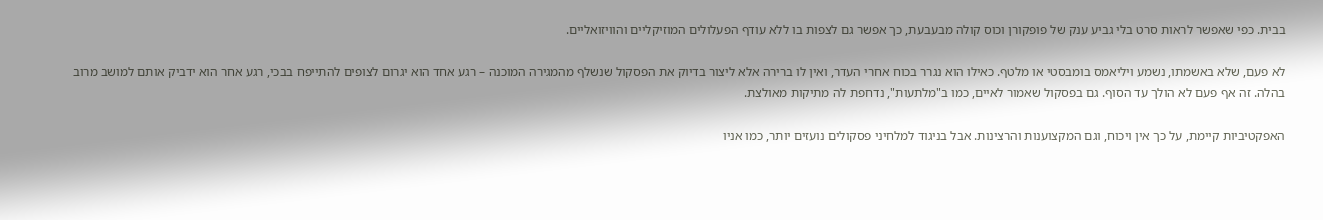בבית. כפי שאפשר לראות סרט בלי גביע ענק של פופקורן וכוס קולה מבעבעת, כך אפשר גם לצפות בו ללא עודף הפעלולים המוזיקליים והוויזואליים.

לא פעם, שלא באשמתו, נשמע ויליאמס בומבסטי או מלטף. כאילו הוא נגרר בכוח אחרי העדר, ואין לו ברירה אלא ליצור בדיוק את הפסקול שנשלף מהמגירה המוכנה – רגע אחד הוא יגרום לצופים להתייפח בבכי, רגע אחר הוא ידביק אותם למושב מרוב בהלה. זה אף פעם לא הולך עד הסוף. גם בפסקול שאמור לאיים, כמו ב"מלתעות", נדחפת לה מתיקות מאולצת.

האפקטיביות קיימת, על כך אין ויכוח, וגם המקצוענות והרצינות. אבל בניגוד למלחיני פסקולים נועזים יותר, כמו אניו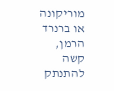מוריקונה או ברנרד הרמן, קשה להתנתק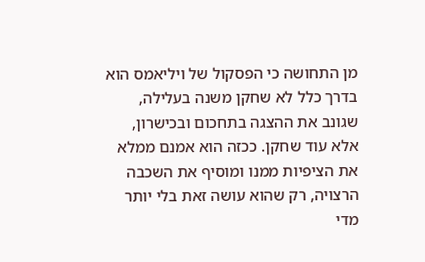מן התחושה כי הפסקול של ויליאמס הוא בדרך כלל לא שחקן משנה בעלילה, שגונב את ההצגה בתחכום ובכישרון, אלא עוד שחקן. ככזה הוא אמנם ממלא את הציפיות ממנו ומוסיף את השכבה הרצויה, רק שהוא עושה זאת בלי יותר מדי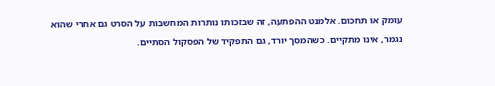עומק או תחכום. אלמנט ההפתעה, זה שבזכותו נותרות המחשבות על הסרט גם אחרי שהוא נגמר, אינו מתקיים. כשהמסך יורד, גם התפקיד של הפסקול הסתיים.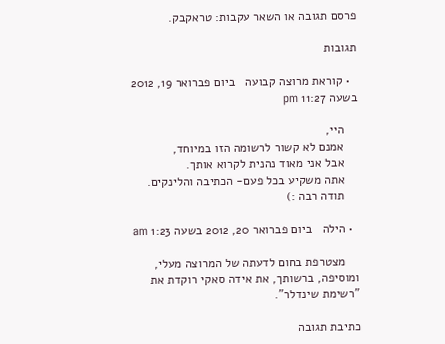פרסם תגובה או השאר עקבות: טראקבק.

תגובות

  • קוראת מרוצה קבועה   ביום פברואר 19, 2012 בשעה 11:27 pm

    היי,
    אמנם לא קשור לרשומה הזו במיוחד,
    אבל אני מאוד נהנית לקרוא אותך.
    אתה משקיע בכל פעם- הכתיבה והלינקים.
    תודה רבה :)

  • הילה   ביום פברואר 20, 2012 בשעה 1:23 am

    מצטרפת בחום לדעתה של המרוצה מעלי, ומוסיפה, ברשותך, את אידה סאקי רוקדת את "רשימת שינדלר".

כתיבת תגובה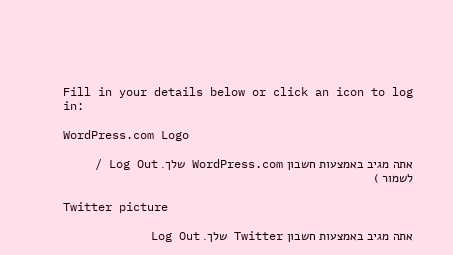Fill in your details below or click an icon to log in:

WordPress.com Logo

אתה מגיב באמצעות חשבון WordPress.com שלך. Log Out / לשמור )

Twitter picture

אתה מגיב באמצעות חשבון Twitter שלך. Log Out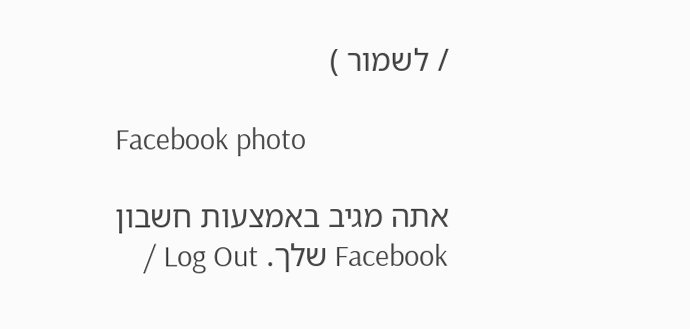/ לשמור )

Facebook photo

אתה מגיב באמצעות חשבון Facebook שלך. Log Out /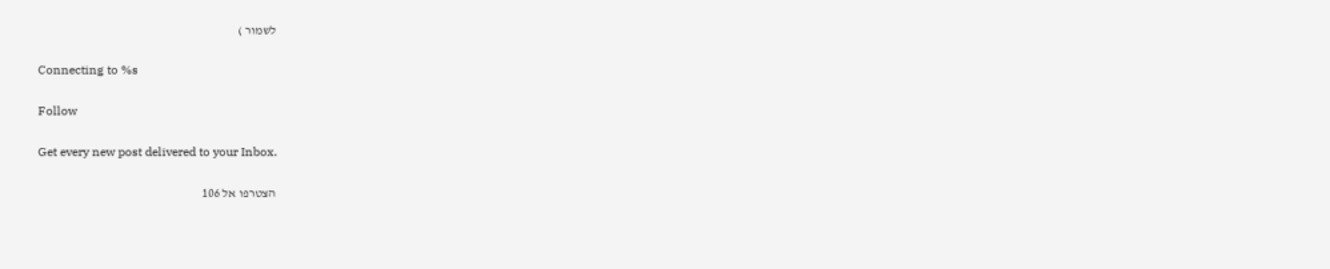לשמור )

Connecting to %s

Follow

Get every new post delivered to your Inbox.

הצטרפו אל 106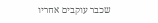שכבר עוקבים אחריו